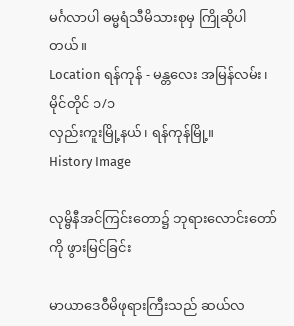မင်္ဂလာပါ ဓမ္မရံသီမိသားစုမှ ကြိုဆိုပါတယ်။
Location ရန်ကုန် - မန္တလေး အမြန်လမ်း၊ မိုင်တိုင် ၁/၁
လှည်းကူးမြို့နယ်၊ ရန်ကုန်မြို့။
History Image

လုမ္ဗိနီအင်ကြင်းတော၌ ဘုရားလောင်းတော်ကို ဖွားမြင်ခြင်း

မာယာဒေဝီမိဖုရားကြီးသည် ဆယ်လ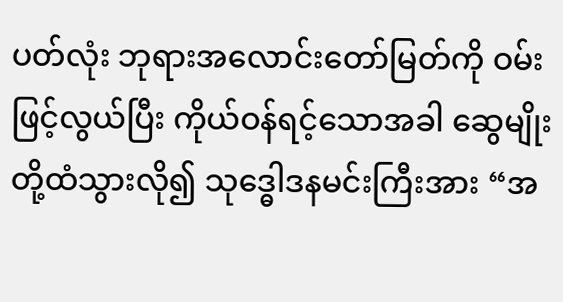ပတ်လုံး ဘုရားအလောင်းတော်မြတ်ကို ဝမ်းဖြင့်လွယ်ပြီး ကိုယ်ဝန်ရင့်သောအခါ ဆွေမျိုးတို့ထံသွားလို၍ သုဒ္ဓေါဒနမင်းကြီးအား “အ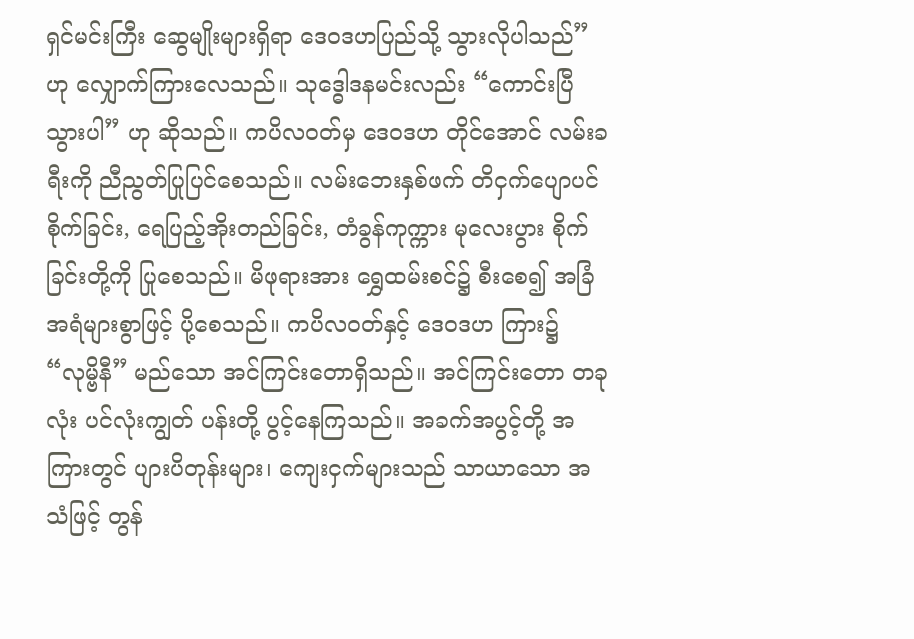ရှင်မင်းကြီး ဆွေမျိုးများရှိရာ ဒေဝဒဟပြည်သို့ သွားလိုပါသည်” ဟု လျှောက်ကြားလေသည်။ သုဒ္ဓေါဒနမင်းလည်း “ကောင်းပြီ သွားပါ” ဟု ဆိုသည်။ ကပိလဝတ်မှ ဒေဝဒဟ တိုင်အောင် လမ်းခရီးကို ညီညွတ်ပြုပြင်စေသည်။ လမ်းဘေးနှစ်ဖက် တိငှက်ပျောပင်စိုက်ခြင်း, ရေပြည့်အိုးတည်ခြင်း, တံခွန်ကုက္ကား မုလေးပွား စိုက်ခြင်းတို့ကို ပြုစေသည်။ မိဖုရားအား ရွှေထမ်းစင်၌ စီးစေ၍ အခြံအရံများစွာဖြင့် ပို့စေသည်။ ကပိလဝတ်နှင့် ဒေဝဒဟ ကြား၌ “လုမ္ဗိနီ” မည်သော အင်ကြင်းတောရှိသည်။ အင်ကြင်းတော တခုလုံး ပင်လုံးကျွတ် ပန်းတို့ ပွင့်နေကြသည်။ အခက်အပွင့်တို့ အကြားတွင် ပျားပိတုန်းများ၊ ကျေးငှက်များသည် သာယာသော အသံဖြင့် တွန်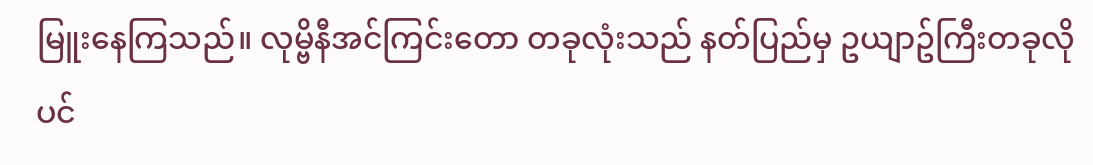မြူးနေကြသည်။ လုမ္ဗိနီအင်ကြင်းတော တခုလုံးသည် နတ်ပြည်မှ ဥယျာဥ်ကြီးတခုလိုပင်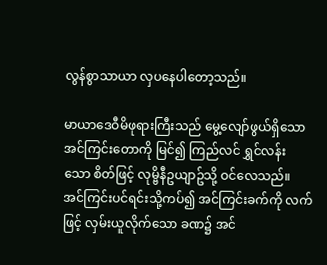လွန်စွာသာယာ လှပနေပါတော့သည်။

မာယာဒေဝီမိဖုရားကြီးသည် မွေ့လျော်ဖွယ်ရှိသော အင်ကြင်းတောကို မြင်၍ ကြည်လင် ရွှင်လန်း သော စိတ်ဖြင့် လုမ္ဗိနီဥယျာဥ်သို့ ဝင်လေသည်။ အင်ကြင်းပင်ရင်းသို့ကပ်၍ အင်ကြင်းခက်ကို လက်ဖြင့် လှမ်းယူလိုက်သော ခဏ၌ အင်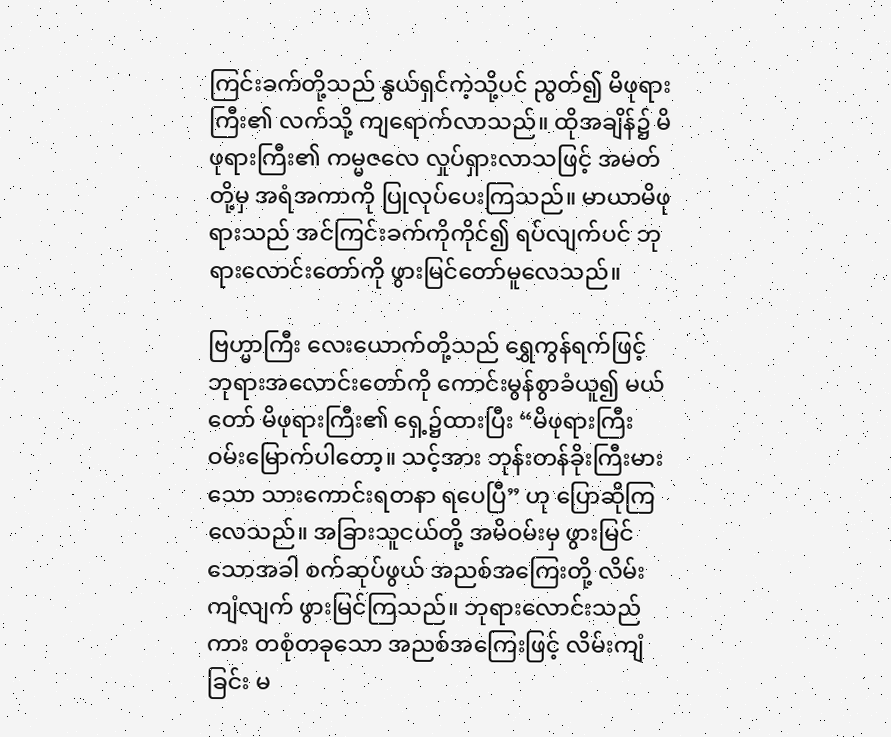ကြင်းခက်တို့သည် နွယ်ရှင်ကဲ့သို့ပင် ညွတ်၍ မိဖုရားကြီး၏ လက်သို့ ကျရောက်လာသည်။ ထိုအချိန်၌ မိဖုရားကြီး၏ ကမ္မဇလေ လှုပ်ရှားလာသဖြင့် အမတ်တို့မှ အရံအကာကို ပြုလုပ်ပေးကြသည်။ မာယာမိဖုရားသည် အင်ကြင်းခက်ကိုကိုင်၍ ရပ်လျက်ပင် ဘုရားလောင်းတော်ကို ဖွားမြင်တော်မူလေသည်။

ဗြဟ္မာကြီး လေးယောက်တို့သည် ရွှေကွန်ရက်ဖြင့် ဘုရားအလောင်းတော်ကို ကောင်းမွန်စွာခံယူ၍ မယ်တော် မိဖုရားကြီး၏ ရှေ့၌ထားပြီး “မိဖုရားကြီး ဝမ်းမြောက်ပါတော့။ သင့်အား ဘုန်းတန်ခိုးကြီးမားသော သားကောင်းရတနာ ရပေပြီ” ဟု ပြောဆိုကြလေသည်။ အခြားသူငယ်တို့ အမိဝမ်းမှ ဖွားမြင်သောအခါ စက်ဆုပ်ဖွယ် အညစ်အကြေးတို့ လိမ်းကျံလျက် ဖွားမြင်ကြသည်။ ဘုရားလောင်းသည်ကား တစုံတခုသော အညစ်အကြေးဖြင့် လိမ်းကျံခြင်း မ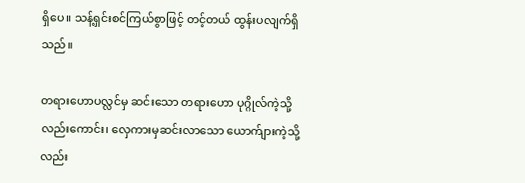ရှိပေ။ သန့်ရှင်းစင်ကြယ်စွာဖြင့် တင့်တယ် ထွန်းပလျက်ရှိသည်။

တရားဟောပလ္လင်မှ ဆင်းသော တရားဟော ပုဂ္ဂိုလ်ကဲ့သို့လည်းကောင်း၊ လှေကားမှဆင်းလာသော ယောက်ျားကဲ့သို့လည်း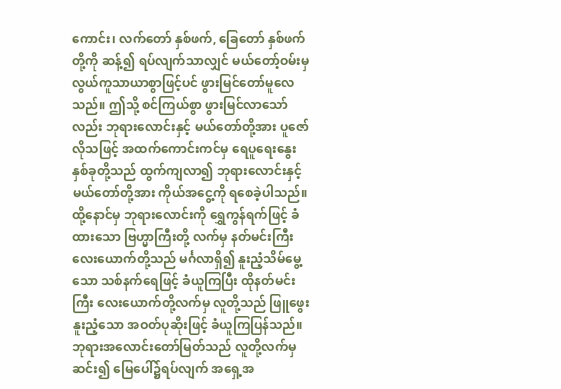ကောင်း၊ လက်တော် နှစ်ဖက်, ခြေတော် နှစ်ဖက်တို့ကို ဆန့်၍ ရပ်လျက်သာလျှင် မယ်တော့်ဝမ်းမှ လွယ်ကူသာယာစွာဖြင့်ပင် ဖွားမြင်တော်မူလေသည်။ ဤသို့ စင်ကြယ်စွာ ဖွားမြင်လာသော်လည်း ဘုရားလောင်းနှင့် မယ်တော်တို့အား ပူဇော်လိုသဖြင့် အထက်ကောင်းကင်မှ ရေပူရေးနွေး နှစ်ခုတို့သည် ထွက်ကျလာ၍ ဘုရားလောင်းနှင့် မယ်တော်တို့အား ကိုယ်အငွေ့ကို ရစေခဲ့ပါသည်။ ထို့နောင်မှ ဘုရားလောင်းကို ရွှေကွန်ရက်ဖြင့် ခံထားသော ဗြဟ္မာကြီးတို့ လက်မှ နတ်မင်းကြီး လေးယောက်တို့သည် မင်္ဂလာရှိ၍ နူးညံ့သိမ်မွေ့သော သစ်နက်ရေဖြင့် ခံယူကြပြီး ထိုနတ်မင်းကြီး လေးယောက်တို့လက်မှ လူတို့သည် ဖြူဖွေးနူးညံ့သော အဝတ်ပုဆိုးဖြင့် ခံယူကြပြန်သည်။ ဘုရားအလောင်းတော်မြတ်သည် လူတို့လက်မှဆင်း၍ မြေပေါ်၌ရပ်လျက် အရှေ့အ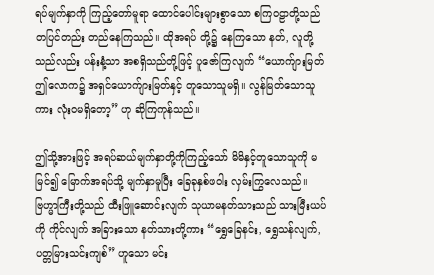ရပ်မျက်နှာကို ကြည့်တော်မူရာ ထောင်ပေါင်းများစွာသော စကြဝဠာတို့သည် တပြင်တည်း တည်နေကြသည်။ ထိုအရပ် တို့၌ နေကြသော နတ်, လူတို့သည်လည်း ပန်းနံ့သာ အစရှိသည်တို့ဖြင့် ပူဇော်ကြလျက် “ယောက်ျားမြတ် ဤလောက၌ အရှင်ယောက်ျားမြတ်နှင့် တူသောသူမရှိ။ လွန်မြတ်သောသူကား လုံးဝမရှိတော့” ဟု ဆိုကြကုန်သည်။

ဤသို့အားဖြင့် အရပ်ဆယ်မျက်နှာတို့ကိုကြည့်သော် မိမိနှင့်တူသောသူကို မမြင်၍ မြောက်အရပ်သို့ မျက်နှာမူပြီး ခြေခုနှစ်ဖဝါး လှမ်းကြွလေသည်။ ဗြဟ္မာကြီးတို့သည် ထီးဖြူဆောင်းလျက် သုယာမနတ်သားသည် သားမြီးယပ်ကို ကိုင်လျက် အခြားသော နတ်သားတို့ကား “ရွှေခြေနင်း, ရွှေသန်လျက်, ပတ္တမြားသင်းကျစ်” ဟူသော မင်း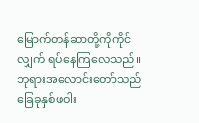မြောက်တန်ဆာတို့ကိုကိုင်လျှက် ရပ်နေကြလေသည်။ ဘုရားအလောင်းတော်သည် ခြေခုနှစ်ဖဝါး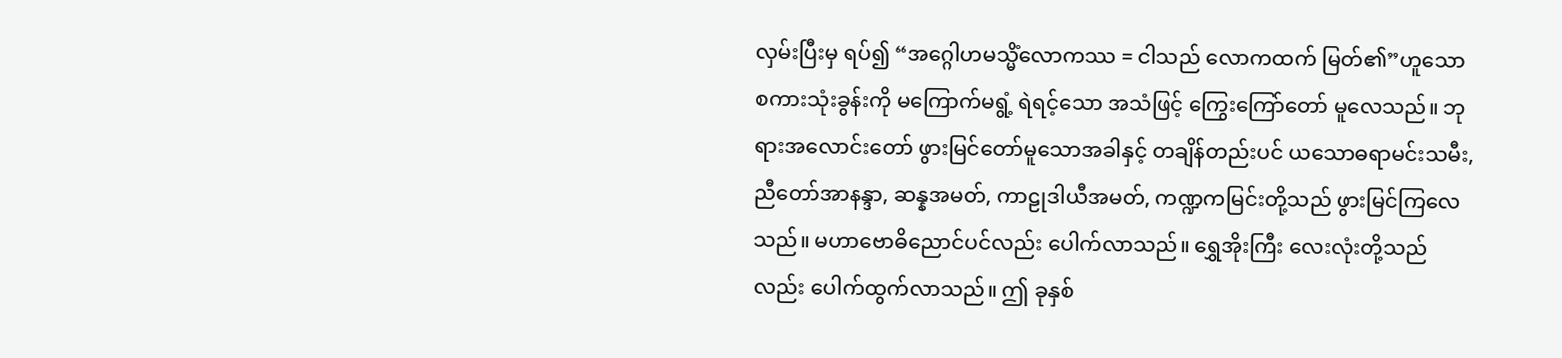လှမ်းပြီးမှ ရပ်၍ “အဂ္ဂေါဟမသ္မိံလောကဿ = ငါသည် လောကထက် မြတ်၏”ဟူသော စကားသုံးခွန်းကို မကြောက်မရွံ့ ရဲရင့်သော အသံဖြင့် ကြွေးကြော်တော် မူလေသည်။ ဘုရားအလောင်းတော် ဖွားမြင်တော်မူသောအခါနှင့် တချိန်တည်းပင် ယသောဓရာမင်းသမီး, ညီတော်အာနန္ဒာ, ဆန္နအမတ်, ကာဠုဒါယီအမတ်, ကဏ္ဍကမြင်းတို့သည် ဖွားမြင်ကြလေသည်။ မဟာဗောဓိညောင်ပင်လည်း ပေါက်လာသည်။ ရွှေအိုးကြီး လေးလုံးတို့သည်လည်း ပေါက်ထွက်လာသည်။ ဤ ခုနှစ်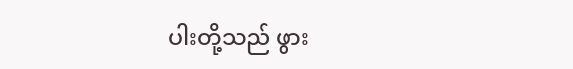ပါးတို့သည် ဖွား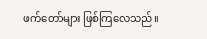ဖက်တော်များ ဖြစ်ကြလေသည်။